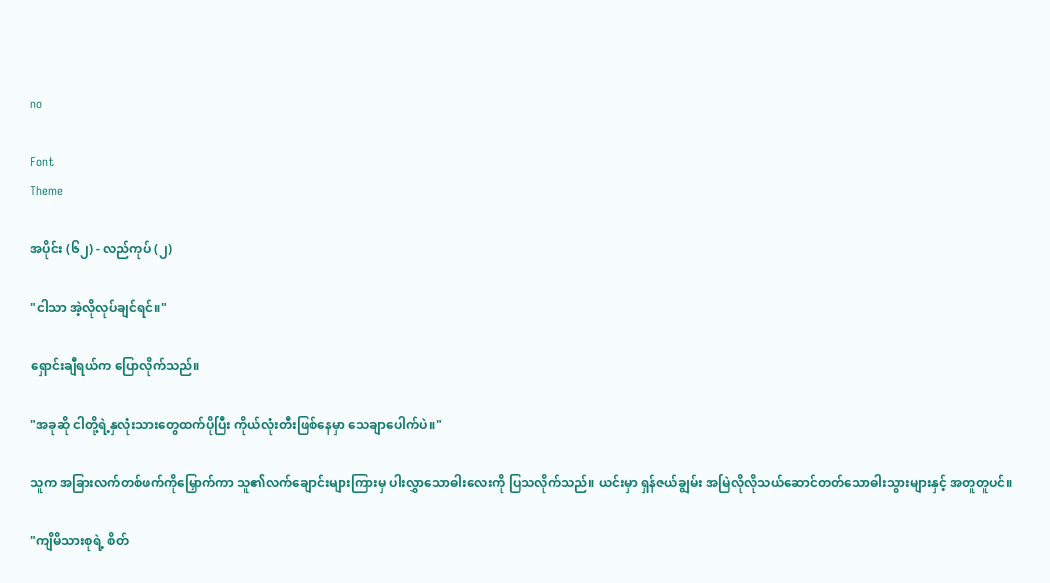no

Font
Theme

အပိုင်း (၆၂) - လည်ကုပ် (၂)

"ငါသာ အဲ့လိုလုပ်ချင်ရင်။"

ရှောင်းချီရယ်က ပြောလိုက်သည်။

"အခုဆို ငါတို့ရဲ့နှလုံးသားတွေထက်ပိုပြီး ကိုယ်လုံးတီးဖြစ်နေမှာ သေချာပေါက်ပဲ။"

သူက အခြားလက်တစ်ဖက်ကိုမြှောက်ကာ သူ၏လက်ချောင်းများကြားမှ ပါးလွှာသောဓါးလေးကို ပြသလိုက်သည်။ ယင်းမှာ ရှန်ဇယ်ချွမ်း အမြဲလိုလိုသယ်ဆောင်တတ်သောဓါးသွားများနှင့် အတူတူပင်။

"ကျိမိသားစုရဲ့ စိတ်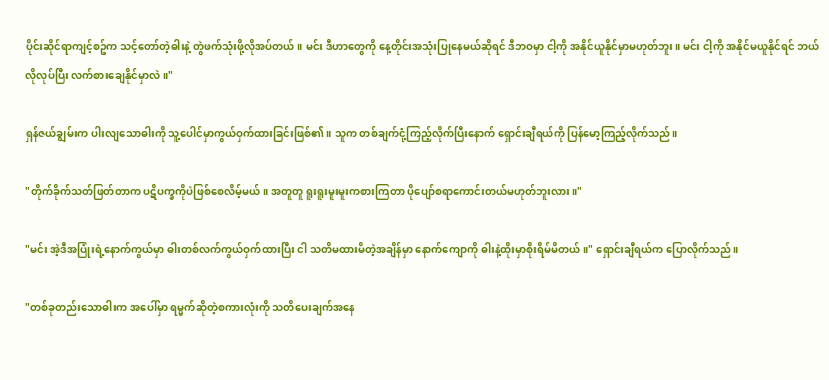ပိုင်းဆိုင်ရာကျင့်စဥ်က သင့်တော်တဲ့ဓါးနဲ့ တွဲဖက်သုံးဖို့လိုအပ်တယ်။ မင်း ဒီဟာတွေကို နေ့တိုင်းအသုံးပြုနေမယ်ဆိုရင် ဒီဘဝမှာ ငါ့ကို အနိုင်ယူနိုင်မှာမဟုတ်ဘူး။ မင်း ငါ့ကို အနိုင်မယူနိုင်ရင် ဘယ်လိုလုပ်ပြီး လက်စားချေနိုင်မှာလဲ။"

ရှန်ဇယ်ချွမ်းက ပါးလျသောဓါးကို သူ့ပေါင်မှာကွယ်ဝှက်ထားခြင်းဖြစ်၏။ သူက တစ်ချက်ငုံ့ကြည့်လိုက်ပြီးနောက် ရှောင်းချီရယ်ကို ပြန်မော့ကြည့်လိုက်သည်။

"တိုက်ခိုက်သတ်ဖြတ်တာက ပဋိပက္ခကိုပဲဖြစ်စေလိမ့်မယ်။ အတူတူ ရူးရူးမူးမူးကစားကြတာ ပိုပျော်စရာကောင်းတယ်မဟုတ်ဘူးလား။"

"မင်း အဲ့ဒီအပြုံးရဲ့နောက်ကွယ်မှာ ဓါးတစ်လက်ကွယ်ဝှက်ထားပြီး ငါ သတိမထားမိတဲ့အချိန်မှာ နောက်ကျောကို ဓါးနဲ့ထိုးမှာစိုးရိမ်မိတယ်။" ရှောင်းချီရယ်က ပြောလိုက်သည်။

"တစ်ခုတည်းသောဓါးက အပေါ်မှာ ရမ္မက်ဆိုတဲ့စကားလုံးကို သတိပေးချက်အနေ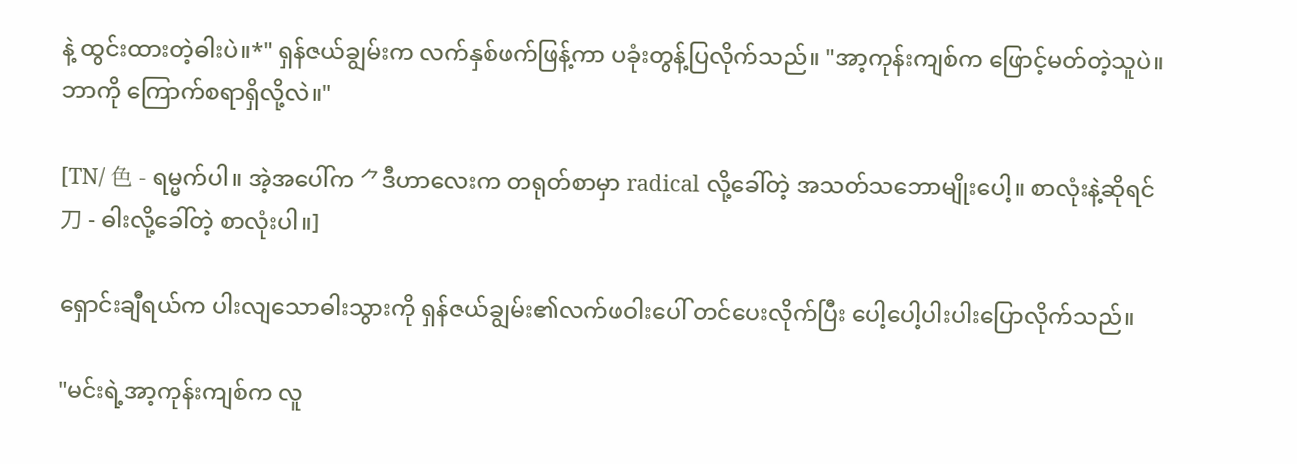နဲ့ ထွင်းထားတဲ့ဓါးပဲ။*" ရှန်ဇယ်ချွမ်းက လက်နှစ်ဖက်ဖြန့်ကာ ပခုံးတွန့်ပြလိုက်သည်။ "အာ့ကုန်းကျစ်က ဖြောင့်မတ်တဲ့သူပဲ။ ဘာကို ကြောက်စရာရှိလို့လဲ။"

[TN/ 色 - ရမ္မက်ပါ။ အဲ့အပေါ်က ⺈ဒီဟာလေးက တရုတ်စာမှာ radical လို့ခေါ်တဲ့ အသတ်သဘောမျိုးပေါ့။ စာလုံးနဲ့ဆိုရင် ⼑ - ဓါးလို့ခေါ်တဲ့ စာလုံးပါ။]

ရှောင်းချီရယ်က ပါးလျသောဓါးသွားကို ရှန်ဇယ်ချွမ်း၏လက်ဖဝါးပေါ် တင်ပေးလိုက်ပြီး ပေါ့ပေါ့ပါးပါးပြောလိုက်သည်။

"မင်းရဲ့အာ့ကုန်းကျစ်က လူ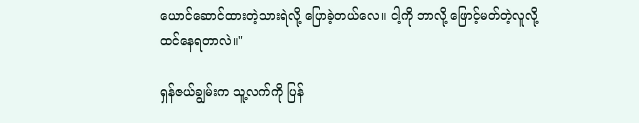ယောင်ဆောင်ထားတဲ့သားရဲလို့ ပြောခဲ့တယ်လေ။ ငါ့ကို ဘာလို့ ဖြောင့်မတ်တဲ့လူလို့ ထင်နေရတာလဲ။"

ရှန်ဇယ်ချွမ်းက သူ့လက်ကို ပြန်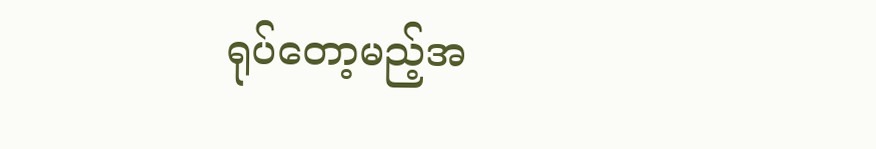ရုပ်တော့မည့်အ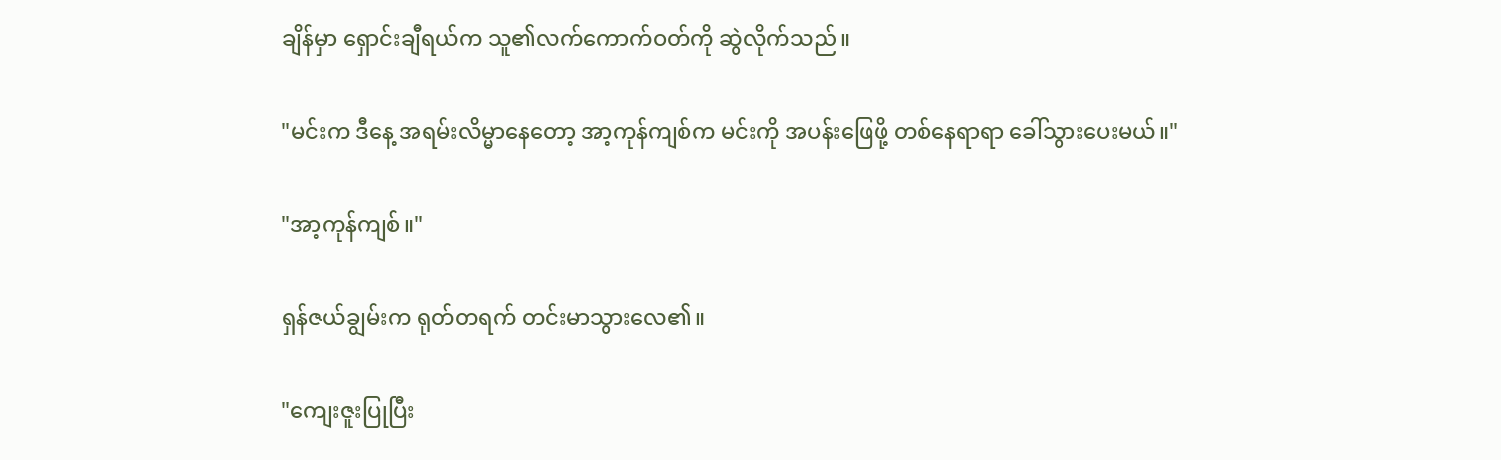ချိန်မှာ ရှောင်းချီရယ်က သူ၏လက်ကောက်ဝတ်ကို ဆွဲလိုက်သည်။

"မင်းက ဒီနေ့ အရမ်းလိမ္မာနေတော့ အာ့ကုန်ကျစ်က မင်းကို အပန်းဖြေဖို့ တစ်နေရာရာ ခေါ်သွားပေးမယ်။"

"အာ့ကုန်ကျစ်။"

ရှန်ဇယ်ချွမ်းက ရုတ်တရက် တင်းမာသွားလေ၏။

"ကျေးဇူးပြုပြီး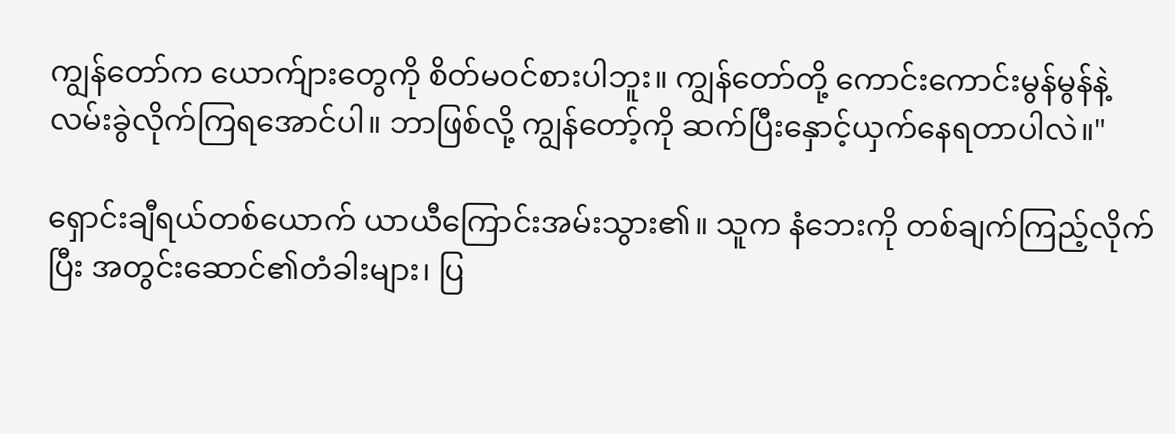ကျွန်တော်က ယောက်ျားတွေကို စိတ်မဝင်စားပါဘူး။ ကျွန်တော်တို့ ကောင်းကောင်းမွန်မွန်နဲ့ လမ်းခွဲလိုက်ကြရအောင်ပါ။ ဘာဖြစ်လို့ ကျွန်တော့်ကို ဆက်ပြီးနှောင့်ယှက်နေရတာပါလဲ။"

ရှောင်းချီရယ်တစ်ယောက် ယာယီကြောင်းအမ်းသွား၏။ သူက နံဘေးကို တစ်ချက်ကြည့်လိုက်ပြီး အတွင်းဆောင်၏တံခါးများ၊ ပြ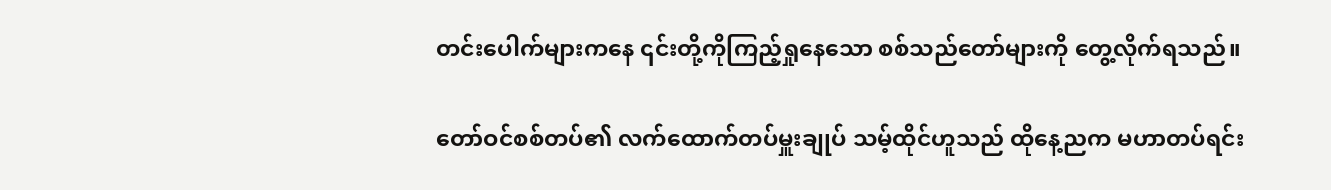တင်းပေါက်များကနေ ၎င်းတို့ကိုကြည့်ရှုနေသော စစ်သည်တော်များကို တွေ့လိုက်ရသည်။

တော်ဝင်စစ်တပ်၏ လက်ထောက်တပ်မှူးချုပ် သမ့်ထိုင်ဟူသည် ထိုနေ့ညက မဟာတပ်ရင်း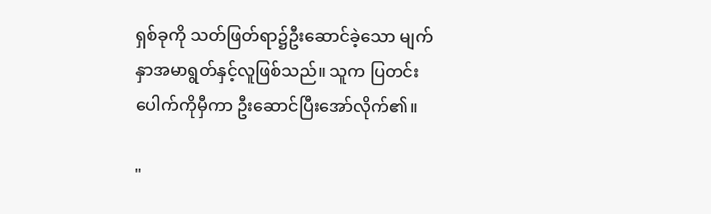ရှစ်ခုကို သတ်ဖြတ်ရာ၌ဦးဆောင်ခဲ့သော မျက်နှာအမာရွတ်နှင့်လူဖြစ်သည်။ သူက ပြတင်းပေါက်ကိုမှီကာ ဦးဆောင်ပြီးအော်လိုက်၏။

"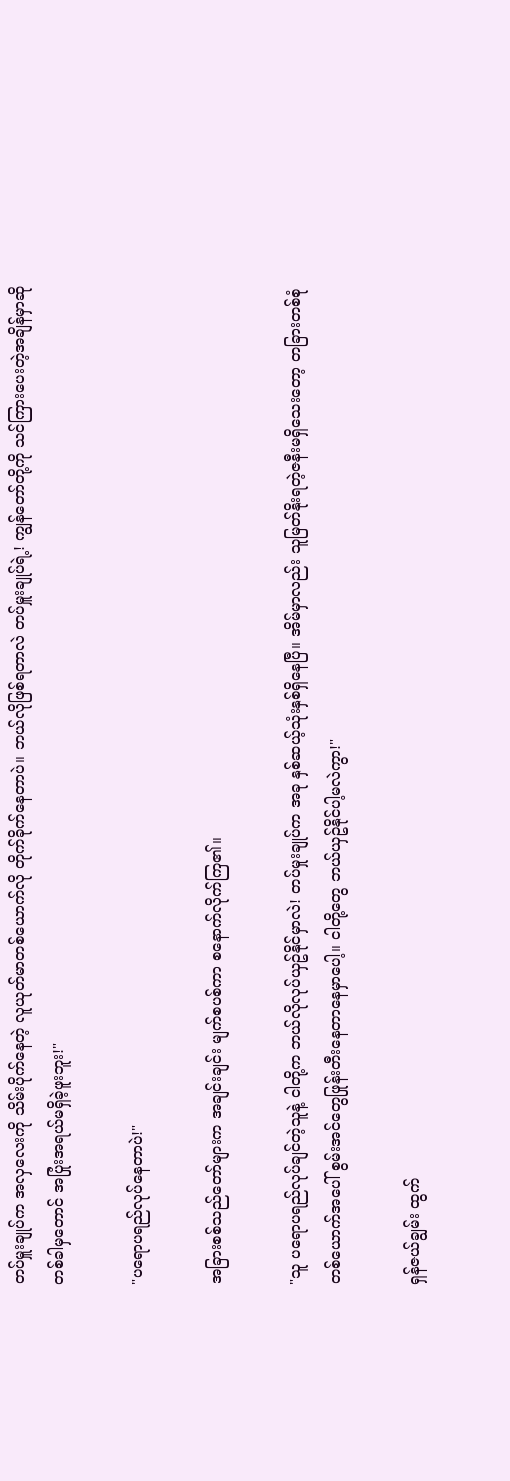တပ်မှူးချုပ်က အလှလေးကို သိမ်းပိုက်နေတဲ့ လူယုတ်မာတစ်ယောက်လို တိုက်ခိုက်နေတာပဲ။ ဘယ်လိုဖြစ်ရတာလဲ တပ်မှူးချုပ်ရဲ့! ကျွန်တော်တို့ကို သင်ကြားပေးတဲ့အချိန်မှာဆို တစ်ခါမှတောင် အပြုံးအရယ်မရှိခဲ့ဖူးဘူး!"

"ပရောပရည်လုပ်နေတာပဲ!"

အခြားစစ်သည်တော်များက အချင်းချင်း မျက်စပစ်ကာ စနောက်လိုက်ကြ၏။

"သူ ပရောပရည်လုပ်ချင်တဲ့သူနဲ့ ငါတို့က ဘယ်လိုလုပ်ယှဥ်နိုင်မှာလဲ! တပ်မှုးချုပ်က အခု နှစ်ဆယ့်သုံးနှစ်ရှိနေပြီ။ အိမ်မှာလည်း သူမြတ်နိုးရတဲ့ဇနီးမရှိသေးတော့ တခြားတစ်စုံတစ်ယောက်အပေါ် စွမ်းအင်တွေဖြုန်းတီးနေတာနေမှာပေါ့။ ငါတို့တွေ ဘယ်ယှဥ်နိုင်ပါ့မလဲကွာ!"

ရှန်ဇယ်ချွမ်း ထွက်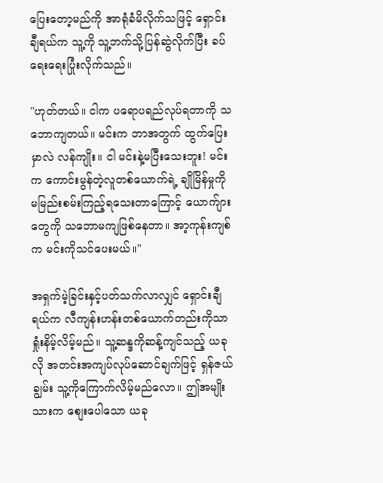ပြေးတော့မည်ကို အာရုံခံမိလိုက်သဖြင့် ရှောင်းချီရယ်က သူ့ကို သူ့ဘက်သို့ပြန်ဆွဲလိုက်ပြီး ခပ်ရေးရေးပြုံးလိုက်သည်။

"ဟုတ်တယ်။ ငါက ပရောပရည်လုပ်ရတာကို သဘောကျတယ်။ မင်းက ဘာအတွက် ထွက်ပြေးမှာလဲ လန်ကျိုး။ ငါ မင်းနဲ့မပြီးသေးဘူး! မင်းက ကောင်းမွန်တဲ့လူတစ်ယောက်ရဲ့ ချိုမြိန်မှုကို မမြည်းစမ်းကြည့်ရသေးတာကြောင့် ယောက်ျားတွေကို သဘောမကျဖြစ်နေတာ။ အာ့ကုန်းကျစ်က မင်းကိုသင်ပေးမယ်။"

အရှက်မဲ့ခြင်းနှင့်ပတ်သက်လာလျှင် ရှောင်းချီရယ်က လီကျန်းဟန်းတစ်ယောက်တည်းကိုသာ ရှုံးနိမ့်လိမ့်မည်။ သူ့ဆန္ဒကိုဆန့်ကျင်သည့် ယခုလို အတင်းအကျပ်လုပ်ဆောင်ချက်ဖြင့် ရှန်ဇယ်ချွမ်း သူ့ကိုကြောက်လိမ့်မည်လော။ ဤအမျိုးသားက စျေးပေါသော ယခု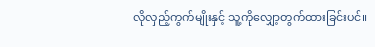လိုလှည့်ကွက်မျိုးနှင့် သူ့ကိုလျှော့တွက်ထားခြင်းပင်။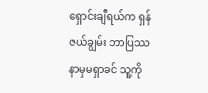ရှောင်းချီရယ်က ရှန်ဇယ်ချွမ်း ဘာပြဿနာမှမရှာခင် သူ့ကို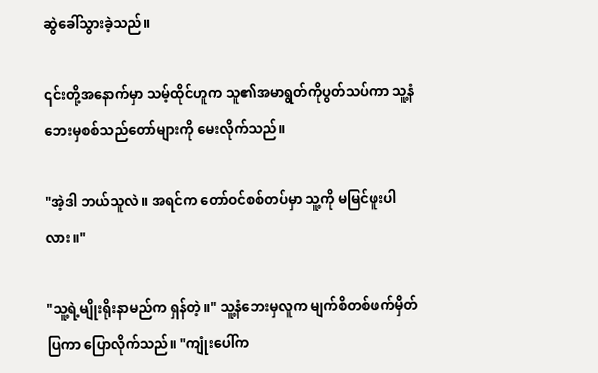ဆွဲခေါ်သွားခဲ့သည်။

၎င်းတို့အနောက်မှာ သမ့်ထိုင်ဟူက သူ၏အမာရွတ်ကိုပွတ်သပ်ကာ သူ့နံဘေးမှစစ်သည်တော်များကို မေးလိုက်သည်။

"အဲ့ဒါ ဘယ်သူလဲ။ အရင်က တော်ဝင်စစ်တပ်မှာ သူ့ကို မမြင်ဖူးပါလား။"

"သူ့ရဲ့မျိုးရိုးနာမည်က ရှန်တဲ့။" သူ့နံဘေးမှလူက မျက်စိတစ်ဖက်မှိတ်ပြကာ ပြောလိုက်သည်။ "ကျုံးပေါ်က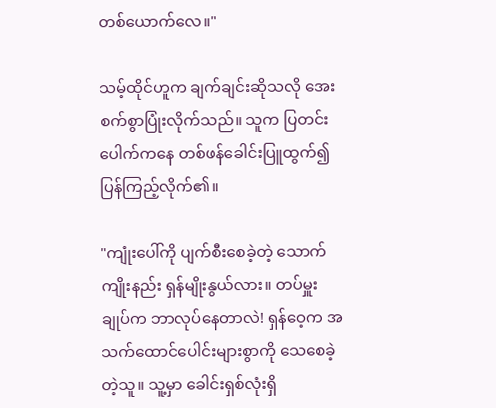တစ်ယောက်လေ။"

သမ့်ထိုင်ဟူက ချက်ချင်းဆိုသလို အေးစက်စွာပြုံးလိုက်သည်။ သူက ပြတင်းပေါက်ကနေ တစ်ဖန်ခေါင်းပြူထွက်၍ ပြန်ကြည့်လိုက်၏။

"ကျုံးပေါ်ကို ပျက်စီးစေခဲ့တဲ့ သောက်ကျိုးနည်း ရှန်မျိုးနွယ်လား။ တပ်မှူးချုပ်က ဘာလုပ်နေတာလဲ! ရှန်ဝေ့က အသက်ထောင်ပေါင်းများစွာကို သေစေခဲ့တဲ့သူ။ သူ့မှာ ခေါင်းရှစ်လုံးရှိ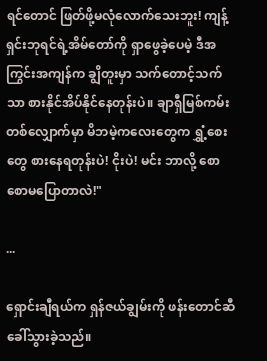ရင်တောင် ဖြတ်ဖို့မလုံလောက်သေးဘူး! ကျန့်ရှင်းဘုရင်ရဲ့အိမ်တော်ကို ရှာဖွေခဲ့ပေမဲ့ ဒီအကြွင်းအကျန်က ချွိတူးမှာ သက်တောင့်သက်သာ စားနိုင်အိပ်နိုင်နေတုန်းပဲ။ ချာရှီမြစ်ကမ်းတစ်လျှောက်မှာ မိဘမဲ့ကလေးတွေက ရွှံ့စေးတွေ စားနေရတုန်းပဲ! ငိုးပဲ! မင်း ဘာလို့ စောစောမပြောတာလဲ!"

...

ရှောင်းချီရယ်က ရှန်ဇယ်ချွမ်းကို ဖန်းတောင်ဆီခေါ်သွားခဲ့သည်။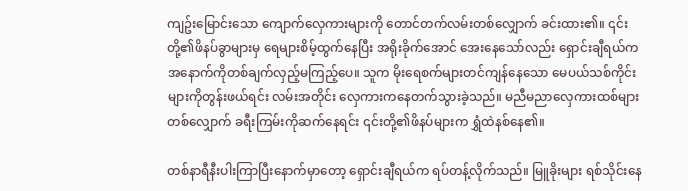ကျဥ်းမြောင်းသော ကျောက်လှေကားများကို တောင်တက်လမ်းတစ်လျှောက် ခင်းထား၏။ ၎င်းတို့၏ဖိနပ်ခွာများမှ ရေများစိမ့်ထွက်နေပြီး အရိုးခိုက်အောင် အေးနေသော်လည်း ရှောင်းချီရယ်က အနောက်ကိုတစ်ချက်လှည့်မကြည့်ပေ။ သူက မိုးရေစက်များတင်ကျန်နေသော မေပယ်သစ်ကိုင်းများကိုတွန်းဖယ်ရင်း လမ်းအတိုင်း လှေကားကနေတက်သွားခဲ့သည်။ မညီမညာလှေကားထစ်များတစ်လျှောက် ခရီးကြမ်းကိုဆက်နေရင်း ၎င်းတို့၏ဖိနပ်များက ရွှံထဲနစ်နေ၏။

တစ်နာရီနီးပါးကြာပြီးနောက်မှာတော့ ရှောင်းချီရယ်က ရပ်တန့်လိုက်သည်။ မြူခိုးများ ရစ်သိုင်းနေ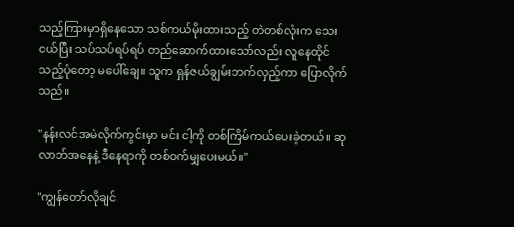သည့်ကြားမှာရှိနေသော သစ်ကယ်မိုးထားသည့် တဲတစ်လုံးက သေးငယ်ပြီး သပ်သပ်ရပ်ရပ် တည်ဆောက်ထားသော်လည်း လူနေထိုင်သည့်ပုံတော့ မပေါ်ချေ။ သူက ရှန်ဇယ်ချွမ်းဘက်လှည့်ကာ ပြောလိုက်သည်။

"နန်းလင်အမဲလိုက်ကွင်းမှာ မင်း ငါ့ကို တစ်ကြိမ်ကယ်ပေးခဲ့တယ်။ ဆုလာဘ်အနေနဲ့ ဒီနေရာကို တစ်ဝက်မျှပေးမယ်။"

"ကျွန်တော်လိုချင်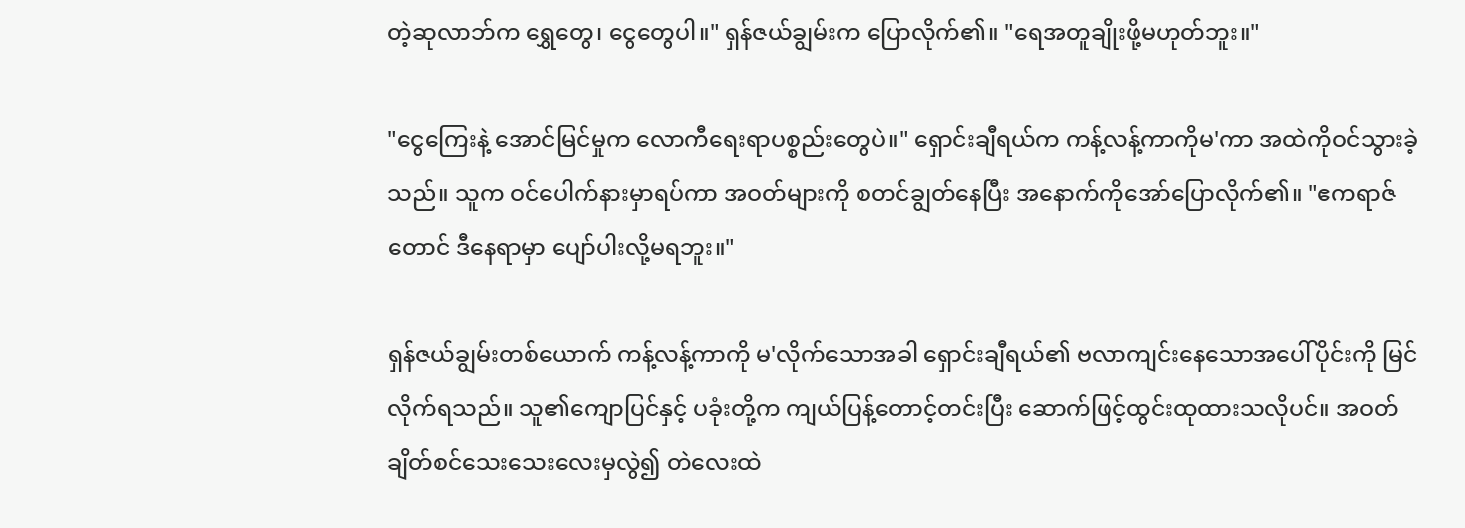တဲ့ဆုလာဘ်က ရွှေတွေ၊ ငွေတွေပါ။" ရှန်ဇယ်ချွမ်းက ပြောလိုက်၏။ "ရေအတူချိုးဖို့မဟုတ်ဘူး။"

"ငွေကြေးနဲ့ အောင်မြင်မှုက လောကီရေးရာပစ္စည်းတွေပဲ။" ရှောင်းချီရယ်က ကန့်လန့်ကာကိုမ'ကာ အထဲကိုဝင်သွားခဲ့သည်။ သူက ဝင်ပေါက်နားမှာရပ်ကာ အဝတ်များကို စတင်ချွတ်နေပြီး အနောက်ကိုအော်ပြောလိုက်၏။ "ဧကရာဇ်တောင် ဒီနေရာမှာ ပျော်ပါးလို့မရဘူး။"

ရှန်ဇယ်ချွမ်းတစ်ယောက် ကန့်လန့်ကာကို မ'လိုက်သောအခါ ရှောင်းချီရယ်၏ ဗလာကျင်းနေသောအပေါ်ပိုင်းကို မြင်လိုက်ရသည်။ သူ၏ကျောပြင်နှင့် ပခုံးတို့က ကျယ်ပြန့်တောင့်တင်းပြီး ဆောက်ဖြင့်ထွင်းထုထားသလိုပင်။ အဝတ်ချိတ်စင်သေးသေးလေးမှလွဲ၍ တဲလေးထဲ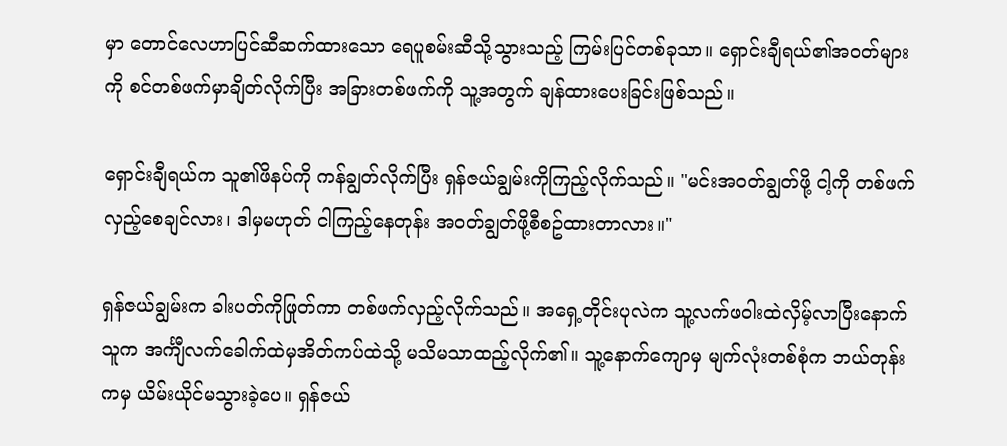မှာ တောင်လေဟာပြင်ဆီဆက်ထားသော ရေပူစမ်းဆီသို့သွားသည့် ကြမ်းပြင်တစ်ခုသာ။ ရှောင်းချီရယ်၏အဝတ်များကို စင်တစ်ဖက်မှာချိတ်လိုက်ပြီး အခြားတစ်ဖက်ကို သူ့အတွက် ချန်ထားပေးခြင်းဖြစ်သည်။

ရှောင်းချီရယ်က သူ၏ဖိနပ်ကို ကန်ချွတ်လိုက်ပြီး ရှန်ဇယ်ချွမ်းကိုကြည့်လိုက်သည်။ "မင်းအဝတ်ချွတ်ဖို့ ငါ့ကို တစ်ဖက်လှည့်စေချင်လား၊ ဒါမှမဟုတ် ငါကြည့်နေတုန်း အဝတ်ချွတ်ဖို့စီစဥ်ထားတာလား။"

ရှန်ဇယ်ချွမ်းက ခါးပတ်ကိုဖြုတ်ကာ တစ်ဖက်လှည့်လိုက်သည်။ အရှေ့တိုင်းပုလဲက သူ့လက်ဖဝါးထဲလှိမ့်လာပြီးနောက် သူက အင်္ကျီလက်ခေါက်ထဲမှအိတ်ကပ်ထဲသို့ မသိမသာထည့်လိုက်၏။ သူ့နောက်ကျောမှ မျက်လုံးတစ်စုံက ဘယ်တုန်းကမှ ယိမ်းယိုင်မသွားခဲ့ပေ။ ရှန်ဇယ်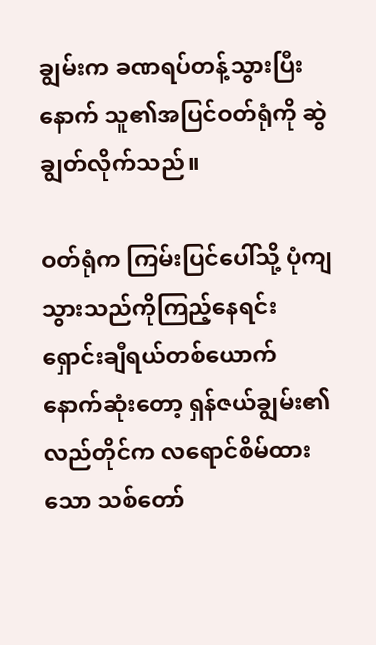ချွမ်းက ခဏရပ်တန့်သွားပြီးနောက် သူ၏အပြင်ဝတ်ရုံကို ဆွဲချွတ်လိုက်သည်။

ဝတ်ရုံက ကြမ်းပြင်ပေါ်သို့ ပုံကျသွားသည်ကိုကြည့်နေရင်း ရှောင်းချီရယ်တစ်ယောက် နောက်ဆုံးတော့ ရှန်ဇယ်ချွမ်း၏လည်တိုင်က လရောင်စိမ်ထားသော သစ်တော်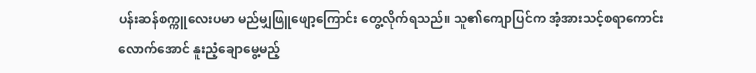ပန်းဆန်စက္ကူလေးပမာ မည်မျှဖြူဖျော့ကြောင်း တွေ့လိုက်ရသည်။ သူ၏ကျောပြင်က အံ့အားသင့်စရာကောင်းလောက်အောင် နူးညံ့ချောမွေ့မည့်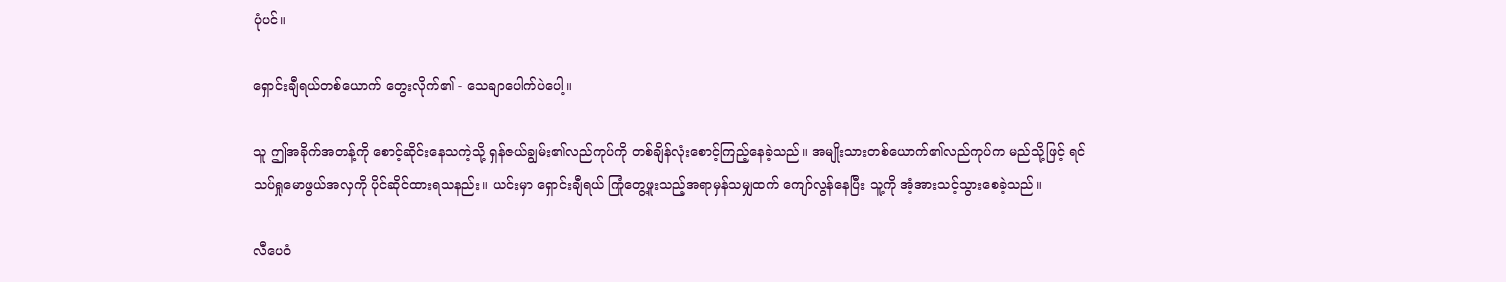ပုံပင်။

ရှောင်းချီရယ်တစ်ယောက် တွေးလိုက်၏ - သေချာပေါက်ပဲပေါ့။

သူ ဤအခိုက်အတန့်ကို စောင့်ဆိုင်းနေသကဲ့သို့ ရှန်ဇယ်ချွမ်း၏လည်ကုပ်ကို တစ်ချိန်လုံးစောင့်ကြည့်နေခဲ့သည်။ အမျိုးသားတစ်ယောက်၏လည်ကုပ်က မည်သို့ဖြင့် ရင်သပ်ရှုမောဖွယ်အလှကို ပိုင်ဆိုင်ထားရသနည်း။ ယင်းမှာ ရှောင်းချီရယ် ကြုံတွေ့ဖူးသည့်အရာမှန်သမျှထက် ကျော်လွန်နေပြီး သူ့ကို အံ့အားသင့်သွားစေခဲ့သည်။

လီပေဝံ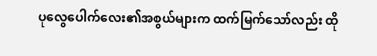ပုလွေပေါက်လေး၏အစွယ်များက ထက်မြက်သော်လည်း ထို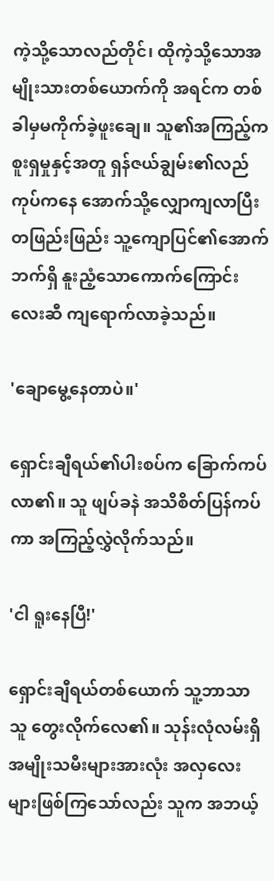ကဲ့သို့သောလည်တိုင်၊ ထိုကဲ့သို့သောအမျိုးသားတစ်ယောက်ကို အရင်က တစ်ခါမှမကိုက်ခဲ့ဖူးချေ။ သူ၏အကြည့်က စူးရှမှုနှင့်အတူ ရှန်ဇယ်ချွမ်း၏လည်ကုပ်ကနေ အောက်သို့လျှောကျလာပြီး တဖြည်းဖြည်း သူ့ကျောပြင်၏အောက်ဘက်ရှိ နူးညံ့သောကောက်ကြောင်းလေးဆီ ကျရောက်လာခဲ့သည်။

'ချောမွေ့နေတာပဲ။'

ရှောင်းချီရယ်၏ပါးစပ်က ခြောက်ကပ်လာ၏။ သူ ဖျပ်ခနဲ အသိစိတ်ပြန်ကပ်ကာ အကြည့်လွှဲလိုက်သည်။

'ငါ ရူးနေပြီ!'

ရှောင်းချီရယ်တစ်ယောက် သူ့ဘာသာသူ တွေးလိုက်လေ၏။ သုန်းလုံလမ်းရှိ အမျိုးသမီးများအားလုံး အလှလေးများဖြစ်ကြသော်လည်း သူက အဘယ့်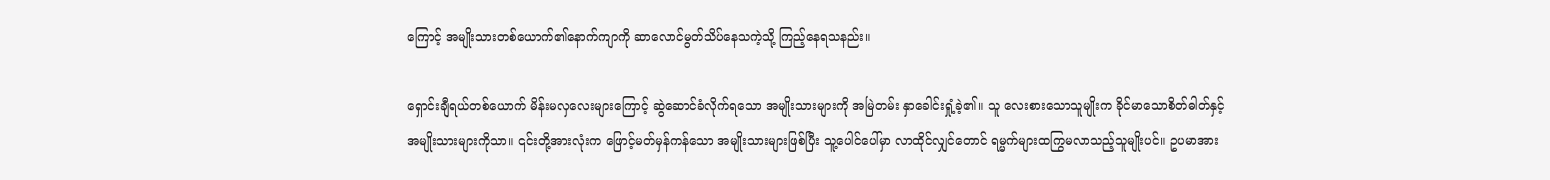ကြောင့် အမျိုးသားတစ်ယောက်၏နောက်ကျာကို ဆာလောင်မွတ်သိပ်နေသကဲ့သို့ ကြည့်နေရသနည်း။

ရှောင်းချီရယ်တစ်ယောက် မိန်းမလှလေးများကြောင့် ဆွဲဆောင်ခံလိုက်ရသော အမျိုးသားများကို အမြဲတမ်း နှာခေါင်းရှုံ့ခဲ့၏။ သူ လေးစားသောသူမျိုးက ခိုင်မာသောစိတ်ဓါတ်နှင့် အမျိုးသားများကိုသာ။ ၎င်းတို့အားလုံးက ဖြောင့်မတ်မှန်ကန်သော အမျိုးသားများဖြစ်ပြီး သူ့ပေါင်ပေါ်မှာ လာထိုင်လျှင်တောင် ရမ္မက်များထကြွမလာသည့်သူမျိုးပင်။ ဥပမာအား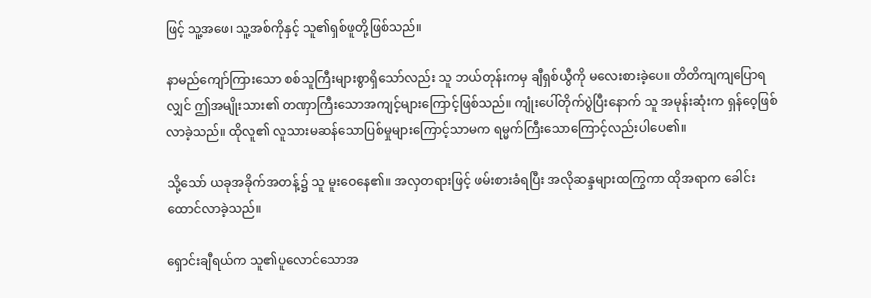ဖြင့် သူ့အဖေ၊ သူ့အစ်ကိုနှင့် သူ၏ရှစ်ဖူတို့ဖြစ်သည်။

နာမည်ကျော်ကြားသော စစ်သူကြီးများစွာရှိသော်လည်း သူ ဘယ်တုန်းကမှ ချီရှစ်ယွီကို မလေးစားခဲ့ပေ။ တိတိကျကျပြောရလျှင် ဤအမျိုးသား၏ တဏှာကြီးသောအကျင့်များကြောင့်ဖြစ်သည်။ ကျုံးပေါ်တိုက်ပွဲပြီးနောက် သူ အမုန်းဆုံးက ရှန်ဝေ့ဖြစ်လာခဲ့သည်။ ထိုလူ၏ လူသားမဆန်သောပြစ်မှုများကြောင့်သာမက ရမ္မက်ကြီးသောကြောင့်လည်းပါပေ၏။

သို့သော် ယခုအခိုက်အတန့်၌ သူ မူးဝေနေ၏။ အလှတရားဖြင့် ဖမ်းစားခံရပြီး အလိုဆန္ဒများထကြွကာ ထိုအရာက ခေါင်းထောင်လာခဲ့သည်။

ရှောင်းချီရယ်က သူ၏ပူလောင်သောအ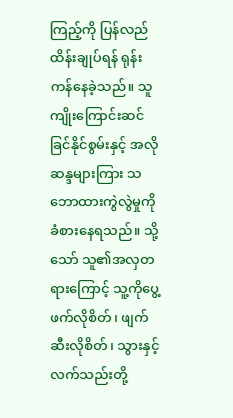ကြည့်ကို ပြန်လည်ထိန်းချုပ်ရန် ရုန်းကန်နေခဲ့သည်။ သူ ကျိုးကြောင်းဆင်ခြင်နိုင်စွမ်းနှင့် အလိုဆန္ဒများကြား သဘောထားကွဲလွဲမှုကို ခံစားနေရသည်။ သို့သော် သူ၏အလှတရားကြောင့် သူ့ကိုပွေ့ဖက်လိုစိတ်၊ ဖျက်ဆီးလိုစိတ်၊ သွားနှင့်လက်သည်းတို့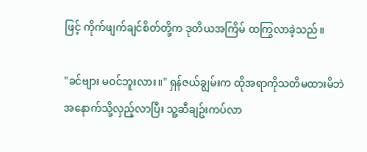ဖြင့် ကိုက်ဖျက်ချင်စိတ်တို့က ဒုတိယအကြိမ် ထကြွလာခဲ့သည်။

"ခင်ဗျား မဝင်ဘူးလား။" ရှန်ဇယ်ချွမ်းက ထိုအရာကိုသတိမထားမိဘဲ အနောက်သို့လှည့်လာပြီး သူ့ဆီချဥ်းကပ်လာ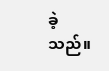ခဲ့သည်။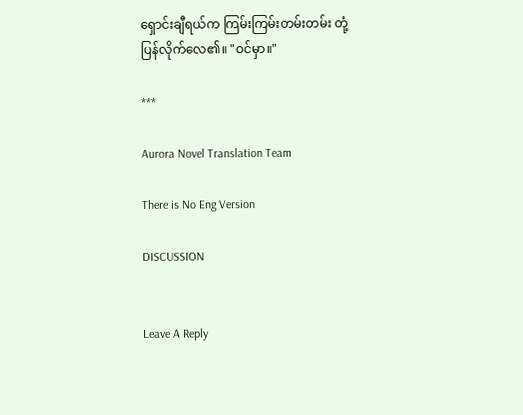ရှောင်းချီရယ်က ကြမ်းကြမ်းတမ်းတမ်း တုံ့ပြန်လိုက်လေ၏။ "ဝင်မှာ။"

***

Aurora Novel Translation Team

There is No Eng Version

DISCUSSION


Leave A Reply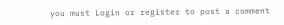you must Login or register to post a comment